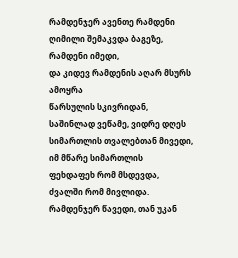რამდენჯერ ავენთე რამდენი ღიმილი შემაკვდა ბაგეზე,
რამდენი იმედი,
და კიდევ რამდენის აღარ მსურს ამოყრა
წარსულის სკივრიდან,
საშინლად ვეწამე, ვიდრე დღეს
სიმართლის თვალებთან მივედი,
იმ მწარე სიმართლის
ფეხდაფეხ რომ მსდევდა,
ძვალში რომ მივლიდა. რამდენჯერ წავედი, თან უკან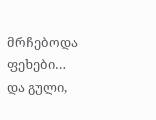მრჩებოდა
ფეხები…
და გული,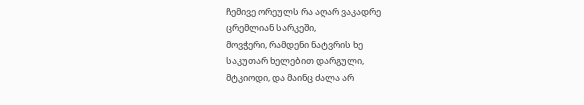ჩემივე ორეულს რა აღარ ვაკადრე
ცრემლიან სარკეში,
მოვჭერი, რამდენი ნატვრის ხე
საკუთარ ხელებით დარგული,
მტკიოდი, და მაინც ძალა არ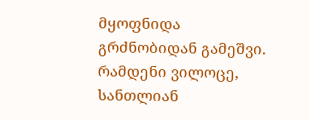მყოფნიდა
გრძნობიდან გამეშვი. რამდენი ვილოცე, სანთლიან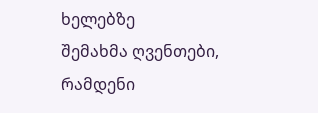ხელებზე
შემახმა ღვენთები,
რამდენი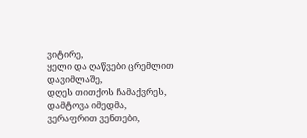ვიტირე,
ყელი და ღაწვები ცრემლით დავიმლაშე,
დღეს თითქოს ჩამაქვრეს,
დამტოვა იმედმა, ვერაფრით ვენთები,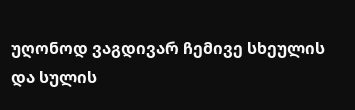უღონოდ ვაგდივარ ჩემივე სხეულის
და სულის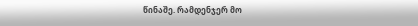წინაშე. რამდენჯერ მო